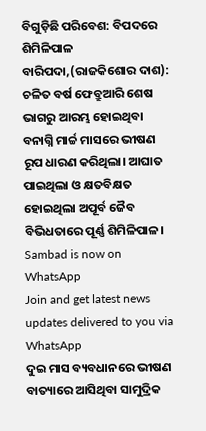ବିଗୁଡ଼ିଛି ପରିବେଶ: ବିପଦରେ ଶିମିଳିପାଳ
ବାରିପଦା,(ରାଜକିଶୋର ଦାଶ): ଚଳିତ ବର୍ଷ ଫେବ୍ରୁଆରି ଶେଷ ଭାଗରୁ ଆରମ୍ଭ ହୋଇଥିବା ବନାଗ୍ନି ମାର୍ଚ୍ଚ ମାସରେ ଭୀଷଣ ରୂପ ଧାରଣ କରିଥିଲା। ଆଘାତ ପାଇଥିଲା ଓ କ୍ଷତବିକ୍ଷତ ହୋଇଥିଲା ଅପୂର୍ବ ଜୈବ ବିଭିଧତାରେ ପୂର୍ଣ୍ଣ ଶିମିଳିପାଳ।
Sambad is now on WhatsApp
Join and get latest news updates delivered to you via WhatsApp
ଦୁଇ ମାସ ବ୍ୟବଧାନରେ ଭୀଷଣ ବାତ୍ୟାରେ ଆସିଥିବା ସାମୁଦ୍ରିକ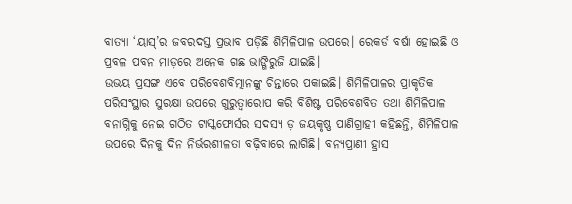ବାତ୍ୟା ‘ୟାସ୍’ର ଜବରଦସ୍ତ ପ୍ରଭାବ ପଡ଼ିଛି ଶିମିଳିପାଳ ଉପରେ। ରେକର୍ଡ ବର୍ଷା ହୋଇଛି ଓ ପ୍ରବଳ ପବନ ମାଡ଼ରେ ଅନେକ ଗଛ ଭାଙ୍ଗିରୁଜି ଯାଇଛି।
ଉଭୟ ପ୍ରସଙ୍ଗ ଏବେ ପରିବେଶବିତ୍ମାନଙ୍କୁ ଚିନ୍ତାରେ ପକାଇଛି। ଶିମିଳିପାଳର ପ୍ରାକୃତିକ ପରିସଂସ୍ଥାର ସୁରକ୍ଷା ଉପରେ ଗୁରୁତ୍ୱାରୋପ କରି ବିଶିଷ୍ଟ ପରିବେଶବିତ ତଥା ଶିମିଳିପାଳ ବନାଗ୍ନିକୁ ନେଇ ଗଠିତ ଟାସ୍କଫୋର୍ସର ସଦସ୍ୟ ଡ଼ ଜୟକୃଷ୍ଣ ପାଣିଗ୍ରାହୀ କହିଛନ୍ତି, ଶିମିଳିପାଳ ଉପରେ ଦିନକୁ ଦିନ ନିର୍ଭରଶୀଳତା ବଢ଼ିବାରେ ଲାଗିଛି। ବନ୍ୟପ୍ରାଣୀ ହ୍ରାସ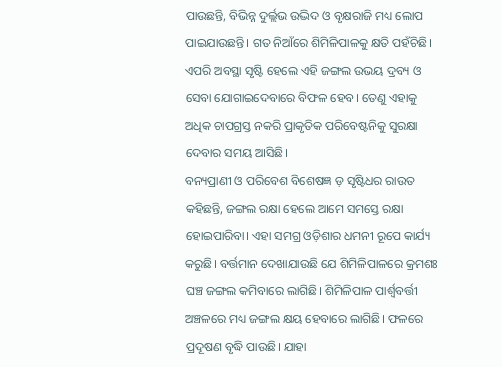ପାଉଛନ୍ତି, ବିଭିନ୍ନ ଦୁର୍ଲ୍ଲଭ ଉଦ୍ଭିଦ ଓ ବୃକ୍ଷରାଜି ମଧ୍ୟ ଲୋପ ପାଇଯାଉଛନ୍ତି। ଗତ ନିଆଁରେ ଶିମିଳିପାଳକୁ କ୍ଷତି ପହଁଚିଛି। ଏପରି ଅବସ୍ଥା ସୃଷ୍ଟି ହେଲେ ଏହି ଜଙ୍ଗଲ ଉଭୟ ଦ୍ରବ୍ୟ ଓ ସେବା ଯୋଗାଇଦେବାରେ ବିଫଳ ହେବ। ତେଣୁ ଏହାକୁ ଅଧିକ ଚାପଗ୍ରସ୍ତ ନକରି ପ୍ରାକୃତିକ ପରିବେଷ୍ଟନିକୁ ସୁରକ୍ଷା ଦେବାର ସମୟ ଆସିଛି।
ବନ୍ୟପ୍ରାଣୀ ଓ ପରିବେଶ ବିଶେଷଜ୍ଞ ଡ଼ ସୃଷ୍ଟିଧର ରାଉତ କହିଛନ୍ତି, ଜଙ୍ଗଲ ରକ୍ଷା ହେଲେ ଆମେ ସମସ୍ତେ ରକ୍ଷା ହୋଇପାରିବା। ଏହା ସମଗ୍ର ଓଡ଼ିଶାର ଧମନୀ ରୂପେ କାର୍ଯ୍ୟ କରୁଛି। ବର୍ତ୍ତମାନ ଦେଖାଯାଉଛି ଯେ ଶିମିଳିପାଳରେ କ୍ରମଶଃ ଘଞ୍ଚ ଜଙ୍ଗଲ କମିବାରେ ଲାଗିଛି। ଶିମିଳିପାଳ ପାର୍ଶ୍ବବର୍ତ୍ତୀ ଅଞ୍ଚଳରେ ମଧ୍ୟ ଜଙ୍ଗଲ କ୍ଷୟ ହେବାରେ ଲାଗିଛି। ଫଳରେ ପ୍ରଦୂଷଣ ବୃଦ୍ଧି ପାଉଛି। ଯାହା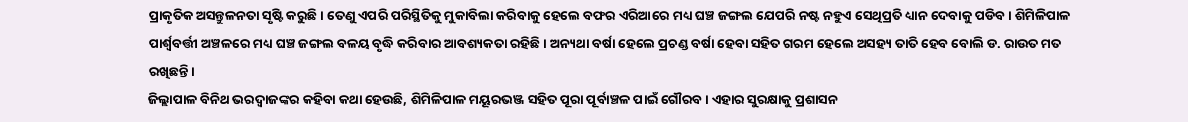ପ୍ରାକୃତିକ ଅସନ୍ତୁଳନତା ସୃଷ୍ଟି କରୁଛି। ତେଣୁ ଏପରି ପରିସ୍ଥିତିକୁ ମୁକାବିଲା କରିବାକୁ ହେଲେ ବଫର ଏରିଆରେ ମଧ୍ୟ ଘଞ୍ଚ ଜଙ୍ଗଲ ଯେପରି ନଷ୍ଟ ନହୁଏ ସେଥିପ୍ରତି ଧ୍ୟାନ ଦେବାକୁ ପଡିବ। ଶିମିଳିପାଳ ପାର୍ଶ୍ୱବର୍ତ୍ତୀ ଅଞ୍ଚଳରେ ମଧ୍ୟ ଘଞ୍ଚ ଜଙ୍ଗଲ ବଳୟ ବୃଦ୍ଧି କରିବାର ଆବଶ୍ୟକତା ରହିଛି। ଅନ୍ୟଥା ବର୍ଷା ହେଲେ ପ୍ରଚଣ୍ଡ ବର୍ଷା ହେବା ସହିତ ଗରମ ହେଲେ ଅସହ୍ୟ ତାତି ହେବ ବୋଲି ଡ. ରାଉତ ମତ ରଖିଛନ୍ତି।
ଜିଲ୍ଲାପାଳ ବିନିଥ ଭରଦ୍ବାଜଙ୍କର କହିବା କଥା ହେଉଛି, ଶିମିଳିପାଳ ମୟୂରଭଞ୍ଜ ସହିତ ପୂରା ପୂର୍ବାଞ୍ଚଳ ପାଇଁ ଗୌରବ। ଏହାର ସୁରକ୍ଷାକୁ ପ୍ରଶାସନ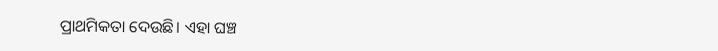ପ୍ରାଥମିକତା ଦେଉଛି। ଏହା ଘଞ୍ଚ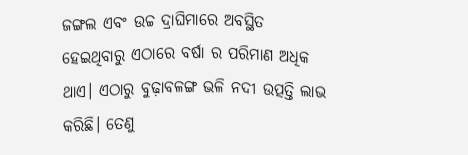ଜଙ୍ଗଲ ଏବଂ ଉଚ୍ଚ ଦ୍ରାଘିମାରେ ଅବସ୍ଥିତ ହେଇଥିବାରୁ ଏଠାରେ ବର୍ଷା ର ପରିମାଣ ଅଧିକ ଥାଏ। ଏଠାରୁ ବୁଢ଼ାବଳଙ୍ଗ ଭଳି ନଦୀ ଉତ୍ପତ୍ତି ଲାଭ କରିଛି। ତେଣୁ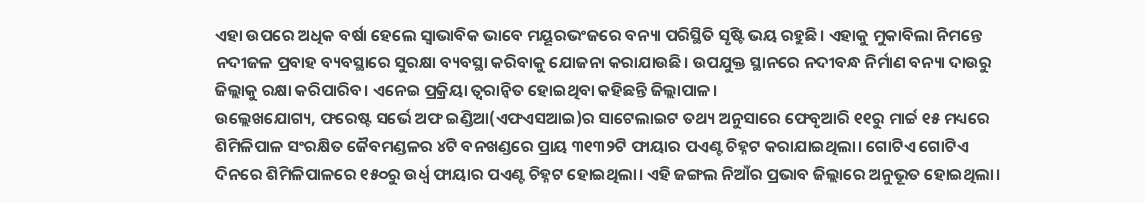ଏହା ଉପରେ ଅଧିକ ବର୍ଷା ହେଲେ ସ୍ୱାଭାବିକ ଭାବେ ମୟୂରଭଂଜରେ ବନ୍ୟା ପରିସ୍ଥିତି ସୃଷ୍ଟି ଭୟ ରହୁଛି। ଏହାକୁ ମୁକାବିଲା ନିମନ୍ତେ ନଦୀଜଳ ପ୍ରବାହ ବ୍ୟବସ୍ଥାରେ ସୁରକ୍ଷା ବ୍ୟବସ୍ଥା କରିବାକୁ ଯୋଜନା କରାଯାଉଛି। ଉପଯୁକ୍ତ ସ୍ଥାନରେ ନଦୀବନ୍ଧ ନିର୍ମାଣ ବନ୍ୟା ଦାଉରୁ ଜିଲ୍ଲାକୁ ରକ୍ଷା କରିପାରିବ। ଏନେଇ ପ୍ରକ୍ରିୟା ତ୍ୱରାନ୍ୱିତ ହୋଇଥିବା କହିଛନ୍ତି ଜିଲ୍ଲାପାଳ।
ଉଲ୍ଲେଖଯୋଗ୍ୟ, ଫରେଷ୍ଟ ସର୍ଭେ ଅଫ ଇଣ୍ଡିଆ(ଏଫଏସଆଇ)ର ସାଟେଲାଇଟ ତଥ୍ୟ ଅନୁସାରେ ଫେବୃଆରି ୧୧ରୁ ମାର୍ଚ୍ଚ ୧୫ ମଧ୍ୟରେ ଶିମିଳିପାଳ ସଂରକ୍ଷିତ ଜୈବମଣ୍ଡଳର ୪ଟି ବନଖଣ୍ଡରେ ପ୍ରାୟ ୩୧୩୨ଟି ଫାୟାର ପଏଣ୍ଟ ଚିହ୍ନଟ କରାଯାଇଥିଲା। ଗୋଟିଏ ଗୋଟିଏ ଦିନରେ ଶିମିଳିପାଳରେ ୧୫୦ରୁ ଉର୍ଧ୍ବ ଫାୟାର ପଏଣ୍ଟ ଚିହ୍ନଟ ହୋଇଥିଲା। ଏହି ଜଙ୍ଗଲ ନିଆଁର ପ୍ରଭାବ ଜିଲ୍ଲାରେ ଅନୁଭୂତ ହୋଇଥିଲା।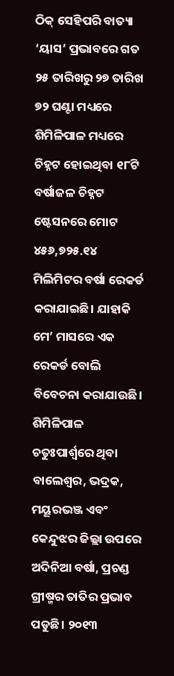ଠିକ୍ ସେହିପରି ବାତ୍ୟା ‘ୟାସ’ ପ୍ରଭାବରେ ଗତ ୨୫ ତାରିଖରୁ ୨୭ ତାରିଖ ୭୨ ଘଣ୍ଟା ମଧ୍ୟରେ ଶିମିଳିପାଳ ମଧ୍ୟରେ ଚିହ୍ନଟ ହୋଇଥିବା ୧୮ଟି ବର୍ଷାଜଳ ଚିହ୍ନଟ ଷ୍ଟେସନରେ ମୋଟ ୪୫୬,୭୨୫.୧୪ ମିଲିମିଟର ବର୍ଷା ରେକର୍ଡ କରାଯାଇଛି। ଯାହାକି ମେ’ ମାସରେ ଏକ ରେକର୍ଡ ବୋଲି ବିବେଚନା କରାଯାଉଛି। ଶିମିଳିପାଳ ଚତୁଃପାର୍ଶ୍ବରେ ଥିବା ବାଲେଶ୍ବର, ଭଦ୍ରକ, ମୟୂରଭଞ୍ଜ ଏବଂ କେନ୍ଦୁଝର ଜିଲ୍ଲା ଉପରେ ଅଦିନିଆ ବର୍ଷା, ପ୍ରଚଣ୍ଡ ଗ୍ରୀଷ୍ମର ତାତିର ପ୍ରଭାବ ପଡୁଛି। ୨୦୧୩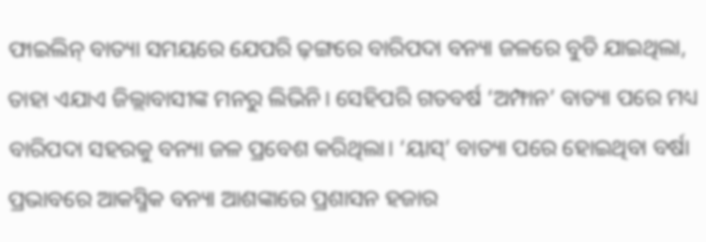ଫାଇଲିନ୍ ବାତ୍ୟା ସମୟରେ ଯେପରି ଢ଼ଙ୍ଗରେ ବାରିପଦା ବନ୍ୟା ଜଳରେ ବୁଡି ଯାଇଥିଲା, ତାହା ଏଯାଏ ଜିଲ୍ଲାବାସୀଙ୍କ ମନରୁ ଲିଭିନି। ସେହିପରି ଗତବର୍ଷ ‘ଅମ୍ଫାନ’ ବାତ୍ୟା ପରେ ମଧ୍ୟ ବାରିପଦା ସହରକୁ ବନ୍ୟା ଜଳ ପ୍ରବେଶ କରିଥିଲା। ‘ୟାସ୍’ ବାତ୍ୟା ପରେ ହୋଇଥିବା ବର୍ଷା ପ୍ରଭାବରେ ଆକସ୍ମିକ ବନ୍ୟା ଆଶଙ୍କାରେ ପ୍ରଶାସନ ହଜାର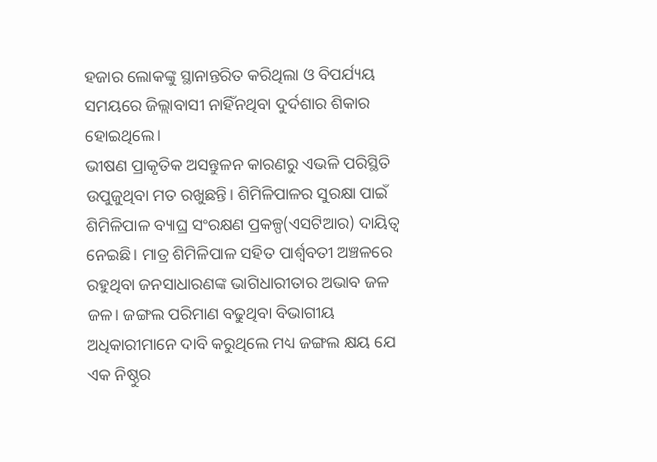ହଜାର ଲୋକଙ୍କୁ ସ୍ଥାନାନ୍ତରିତ କରିଥିଲା ଓ ବିପର୍ଯ୍ୟୟ ସମୟରେ ଜିଲ୍ଲାବାସୀ ନାହିଁନଥିବା ଦୁର୍ଦଶାର ଶିକାର ହୋଇଥିଲେ।
ଭୀଷଣ ପ୍ରାକୃତିକ ଅସନ୍ତୁଳନ କାରଣରୁ ଏଭଳି ପରିସ୍ଥିତି ଉପୁଜୁଥିବା ମତ ରଖୁଛନ୍ତି। ଶିମିଳିପାଳର ସୁରକ୍ଷା ପାଇଁ ଶିମିଳିପାଳ ବ୍ୟାଘ୍ର ସଂରକ୍ଷଣ ପ୍ରକଳ୍ପ(ଏସଟିଆର) ଦାୟିତ୍ୱ ନେଇଛି। ମାତ୍ର ଶିମିଳିପାଳ ସହିତ ପାର୍ଶ୍ବବତୀ ଅଞ୍ଚଳରେ ରହୁଥିବା ଜନସାଧାରଣଙ୍କ ଭାଗିଧାରୀତାର ଅଭାବ ଜଳ ଜଳ। ଜଙ୍ଗଲ ପରିମାଣ ବଢୁଥିବା ବିଭାଗୀୟ ଅଧିକାରୀମାନେ ଦାବି କରୁଥିଲେ ମଧ୍ୟ ଜଙ୍ଗଲ କ୍ଷୟ ଯେ ଏକ ନିଷ୍ଠୁର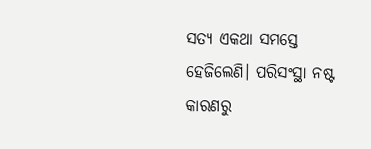ସତ୍ୟ ଏକଥା ସମସ୍ତେ ହେଜିଲେଣି। ପରିସଂସ୍ଥା ନଷ୍ଟ କାରଣରୁ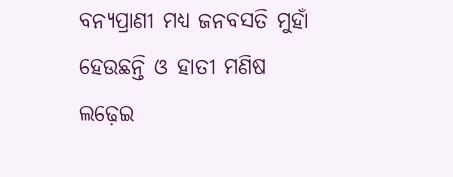ବନ୍ୟପ୍ରାଣୀ ମଧ୍ୟ ଜନବସତି ମୁହାଁ ହେଉଛନ୍ତି ଓ ହାତୀ ମଣିଷ ଲଢ଼େଇ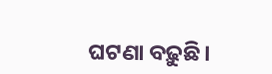ଘଟଣା ବଢ଼ୁଛି।